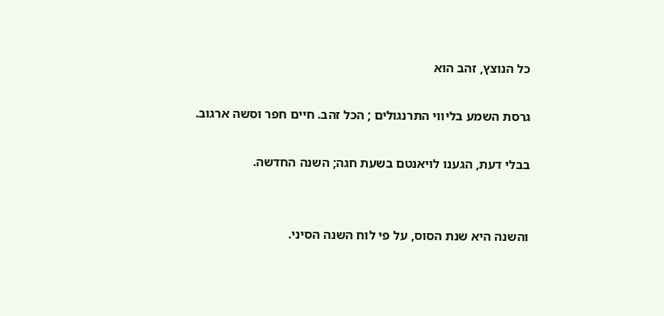כל הנוצץ, זהב הוא

גרסת השמע בליווי התרנגולים ; הכל זהב. חיים חפר וסשה ארגוב.

בבלי דעת, הגענו לויאנטם בשעת חגה; השנה החדשה.


והשנה היא שנת הסוס, על פי לוח השנה הסיני.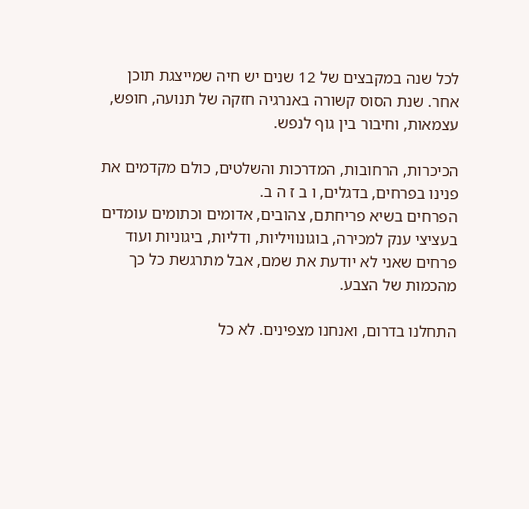לכל שנה במקבצים של 12 שנים יש חיה שמייצגת תוכן אחר. שנת הסוס קשורה באנרגיה חזקה של תנועה, חופש, עצמאות, וחיבור בין גוף לנפש.

הכיכרות, הרחובות, המדרכות והשלטים, כולם מקדמים את פנינו בפרחים, בדגלים, ו ב ז ה ב.
הפרחים בשיא פריחתם, צהובים, אדומים וכתומים עומדים בעציצי ענק למכירה, בוגונוויליות, ודליות, ביגוניות ועוד פרחים שאני לא יודעת את שמם, אבל מתרגשת כל כך מהכמות של הצבע.

התחלנו בדרום, ואנחנו מצפינים. לא כל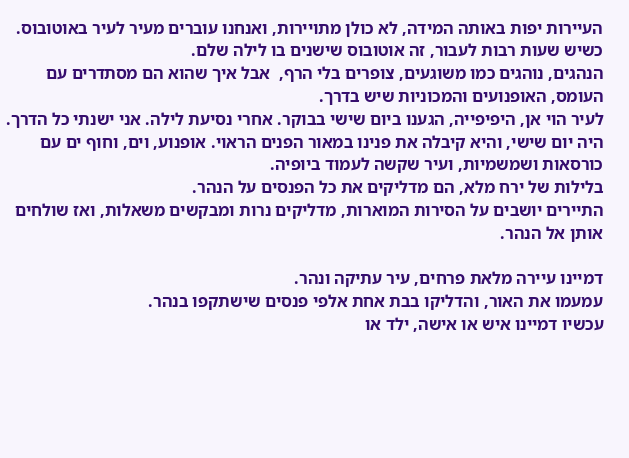העיירות יפות באותה המידה, לא כולן מתויירות, ואנחנו עוברים מעיר לעיר באוטובוס. כשיש שעות רבות לעבור, זה אוטובוס שישנים בו לילה שלם.
הנהגים, נוהגים כמו משוגעים, צופרים בלי הרף,  אבל איך שהוא הם מסתדרים עם העומס, האופנועים והמכוניות שיש בדרך.
לעיר הוי אן, היפיפייה, הגענו ביום שישי בבוקר. אחרי נסיעת לילה. אני ישנתי כל הדרך.
היה יום שישי, והיא קיבלה את פנינו במאור הפנים הראוי. אופנוע, וים, וחוף ים עם כורסאות ושמשמיות, ועיר שקשה לעמוד ביופיה.
בלילות של ירח מלא, הם מדליקים את כל הפנסים על הנהר.
התיירים יושבים על הסירות המוארות, מדליקים נרות ומבקשים משאלות, ואז שולחים אותן אל הנהר.

דמיינו עיירה מלאת פרחים, עיר עתיקה ונהר.
עמעמו את האור, והדליקו בבת אחת אלפי פנסים שישתקפו בנהר.
עכשיו דמיינו איש או אישה, ילד או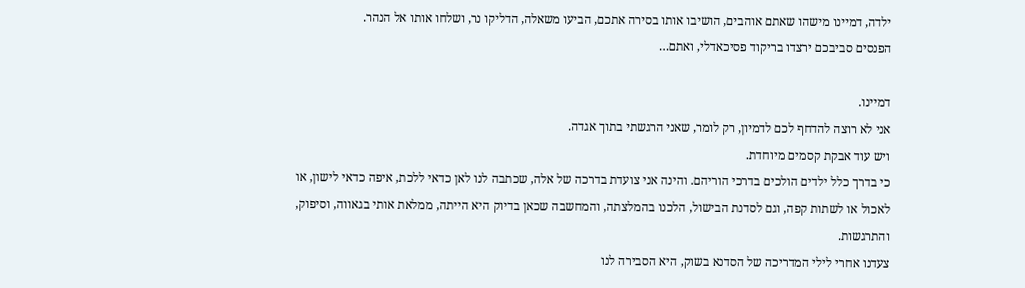ילדה, דמיינו מישהו שאתם אוהבים, הושיבו אותו בסירה אתכם, הביעו משאלה, הדליקו נר, ושלחו אותו אל הנהר.
הפנסים סביבכם ירצדו בריקוד פסיכאדלי, ואתם…

דמיינו.
אני לא רוצה להדחף לכם לדמיון, רק לומר, שאני הרגשתי בתוך אגדה.
ויש עוד אבקת קסמים מיוחדת.
כי בדרך כלל ילדים הולכים בדרכי הוריהם. והינה אני צועדת בדרכה של אלה, שכתבה לנו לאן כדאי ללכת, איפה כדאי לישון, או לאכול או לשתות קפה, וגם לסדנת הבישול, הלכנו בהמלצתה, והמחשבה שכאן בדיוק היא הייתה, ממלאת אותי בגאווה, וסיפוק, והתרגשות.
צעדנו אחרי לילי המדריכה של הסדנא בשוק, היא הסבירה לנו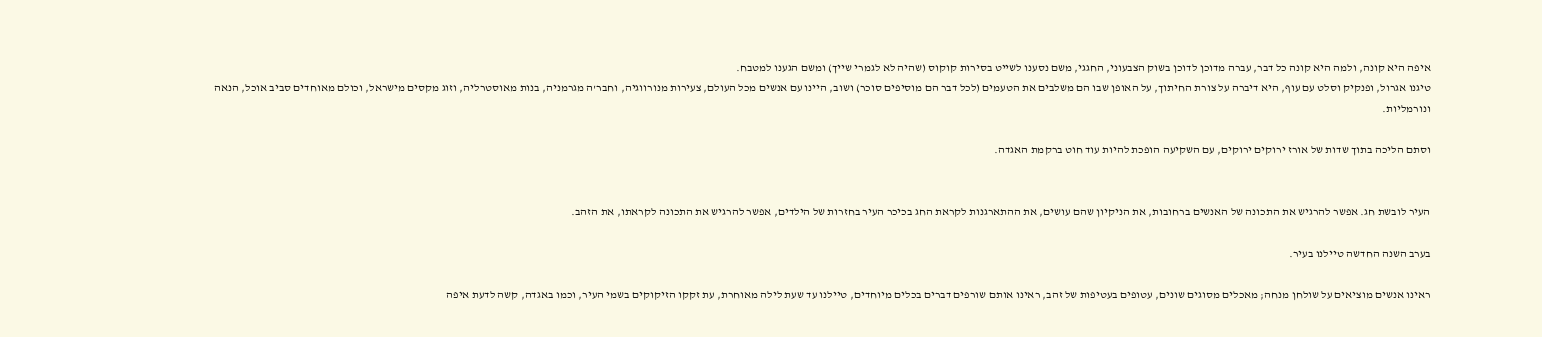איפה היא קונה, ולמה היא קונה כל דבר, עברה מדוכן לדוכן בשוק הצבעוני, החגגי, משם נסענו לשייט בסירות קוקוס (שהיה לא לגמרי שייך) ומשם הגענו למטבח.
טיגנו אגרול, ופנקיק וסלט עם עוף, היא דיברה על צורת החיתוך, על האופן שבו הם משלבים את הטעמים (לכל דבר הם מוסיפים סוכר) ושוב, היינו עם אנשים מכל העולם, צעירות מנורווגיה, וחבר'ה מגרמניה, בנות מאוסטרליה, וזוג מקסים מישראל, וכולם מאוחדים סביב אוכל, הנאה ונורמליות.

וסתם הליכה בתוך שדות של אורז ירוקים ירוקים, עם השקיעה הופכת להיות עוד חוט ברקמת האגדה.


העיר לובשת חג. אפשר להרגיש את התכונה של האנשים ברחובות, את הניקיון שהם עושים, את ההתארגנות לקראת החג בכיכר העיר בחזרות של הילדים, אפשר להרגיש את התכונה לקראתו, את הזהב.

בערב השנה החדשה טיילנו בעיר.

ראינו אנשים מוציאים על שולחן מנחה; מאכלים מסוגים שונים, עטופים בעטיפות של זהב, ראינו אותם שורפים דברים בכלים מיוחדים, טיילנו עד שעת לילה מאוחרת, עת זקקו הזיקוקים בשמי העיר, וכמו באגדה, קשה לדעת איפה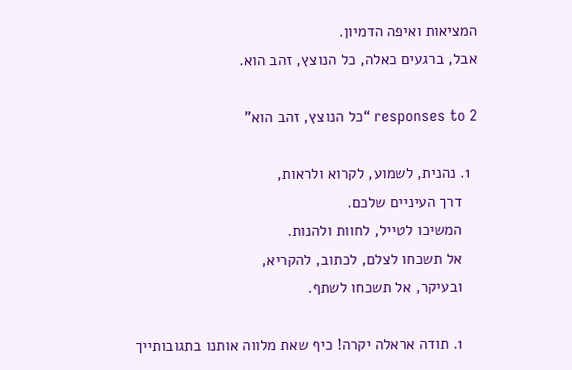המציאות ואיפה הדמיון.
אבל, ברגעים כאלה, כל הנוצץ, זהב הוא.

2 responses to “כל הנוצץ, זהב הוא”

  1. נהנית, לשמוע, לקרוא ולראות,
    דרך העיניים שלכם.
    המשיכו לטייל, לחוות ולהנות.
    אל תשכחו לצלם, לכתוב, להקריא,
    ובעיקר, אל תשכחו לשתף.

    1. תודה אראלה יקרה! כיף שאת מלווה אותנו בתגובותייך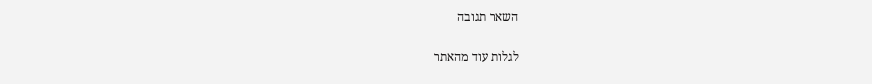השאר תגובה

לגלות עוד מהאתר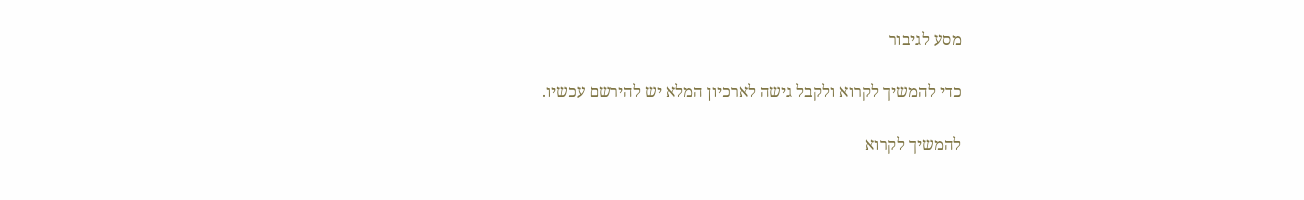מסע לגיבור

כדי להמשיך לקרוא ולקבל גישה לארכיון המלא יש להירשם עכשיו.

להמשיך לקרוא